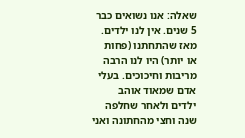שאלה: אנו נשואים כבר 5 שנים. אין לנו ילדים. מאז שהתחתנו (פחות או יותר) היו לנו הרבה מריבות וחיכוכים. בעלי אדם שמאוד אוהב ילדים ולאחר שחלפה שנה וחצי מהחתונה ואני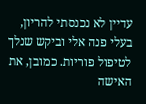עדיין לא נכנסתי להריון, בעלי פנה אלי וביקש שנלך לטיפול פוריות. כמובן, את האישה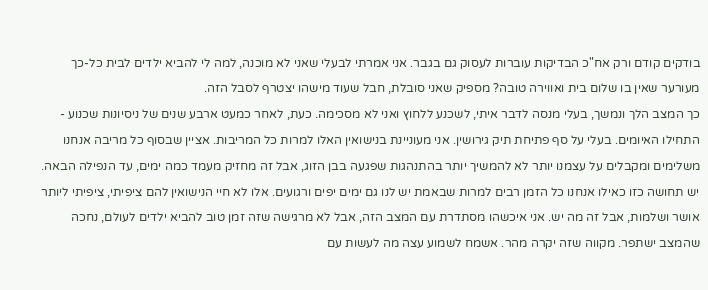בודקים קודם ורק אח"כ הבדיקות עוברות לעסוק גם בגבר. אני אמרתי לבעלי שאני לא מוכנה, למה לי להביא ילדים לבית כל-כך מעורער שאין בו שלום בית ואווירה טובה? מספיק שאני סובלת, חבל שעוד מישהו יצטרף לסבל הזה.
כך המצב הלך ונמשך, בעלי מנסה לדבר איתי, לשכנע ללחוץ ואני לא מסכימה. כעת, לאחר כמעט ארבע שנים של ניסיונות שכנוע - התחילו האיומים. בעלי על סף פתיחת תיק גירושין. אני מעוניינת בנישואין האלו למרות כל המריבות. אציין שבסוף כל מריבה אנחנו משלימים ומקבלים על עצמנו יותר לא להמשיך יותר בהתנהגות שפגעה בבן הזוג, אבל זה מחזיק מעמד כמה ימים, עד הנפילה הבאה. יש תחושה כזו כאילו אנחנו כל הזמן רבים למרות שבאמת יש לנו גם ימים יפים ורגועים. אלו לא חיי הנישואין להם ציפיתי, ציפיתי ליותר אושר ושלמות, אבל זה מה יש. אני איכשהו מסתדרת עם המצב הזה, אבל לא מרגישה שזה זמן טוב להביא ילדים לעולם, נחכה שהמצב ישתפר. מקווה שזה יקרה מהר. אשמח לשמוע עצה מה לעשות עם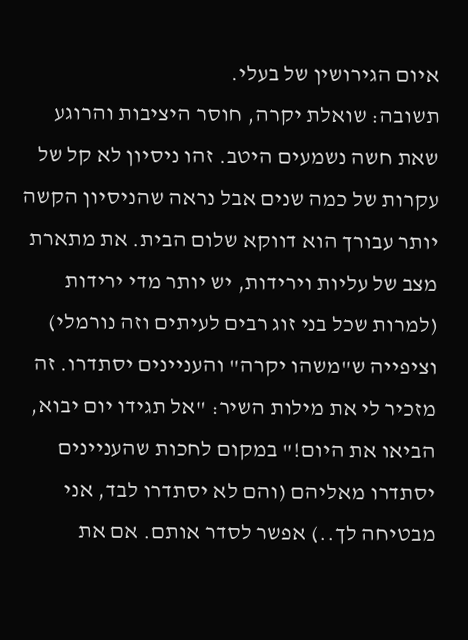איום הגירושין של בעלי.
תשובה: שואלת יקרה, חוסר היציבות והרוגע שאת חשה נשמעים היטב. זהו ניסיון לא קל של עקרות של כמה שנים אבל נראה שהניסיון הקשה יותר עבורך הוא דווקא שלום הבית. את מתארת מצב של עליות וירידות, יש יותר מדי ירידות (למרות שכל בני זוג רבים לעיתים וזה נורמלי) וציפייה ש"משהו יקרה" והעניינים יסתדרו. זה מזכיר לי את מילות השיר: "אל תגידו יום יבוא, הביאו את היום!" במקום לחכות שהעניינים יסתדרו מאליהם (והם לא יסתדרו לבד, אני מבטיחה לך..) אפשר לסדר אותם. אם את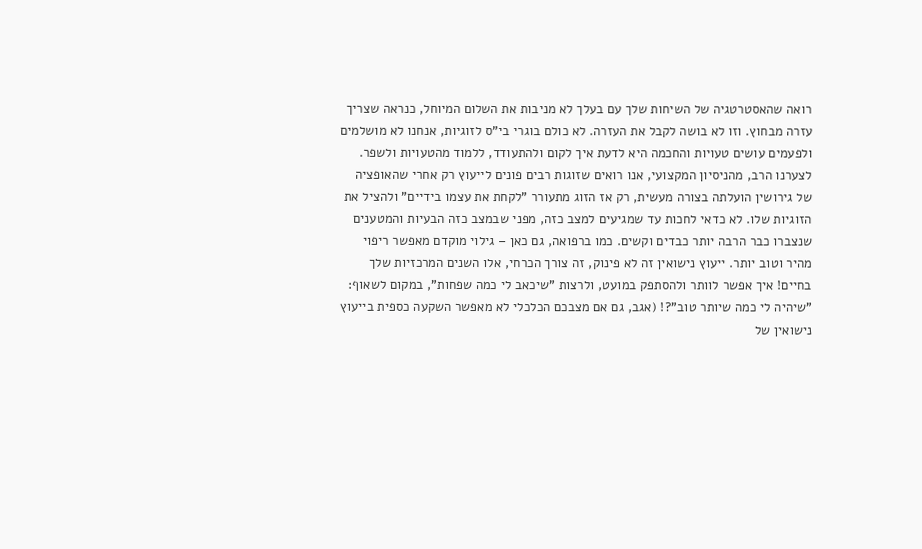רואה שהאסטרטגיה של השיחות שלך עם בעלך לא מניבות את השלום המיוחל, כנראה שצריך עזרה מבחוץ. וזו לא בושה לקבל את העזרה. לא כולם בוגרי בי"ס לזוגיות, אנחנו לא מושלמים ולפעמים עושים טעויות והחכמה היא לדעת איך לקום ולהתעודד, ללמוד מהטעויות ולשפר.
לצערנו הרב, מהניסיון המקצועי, אנו רואים שזוגות רבים פונים לייעוץ רק אחרי שהאופציה של גירושין הועלתה בצורה מעשית, רק אז הזוג מתעורר "לקחת את עצמו בידיים" ולהציל את הזוגיות שלו. לא כדאי לחכות עד שמגיעים למצב כזה, מפני שבמצב כזה הבעיות והמטענים שנצברו כבר הרבה יותר כבדים וקשים. כמו ברפואה, גם כאן – גילוי מוקדם מאפשר ריפוי מהיר וטוב יותר. ייעוץ נישואין זה לא פינוק, זה צורך הכרחי, אלו השנים המרכזיות שלך בחיים! איך אפשר לוותר ולהסתפק במועט, ולרצות "שיכאב לי כמה שפחות", במקום לשאוף: "שיהיה לי כמה שיותר טוב"?! (אגב, גם אם מצבכם הכלכלי לא מאפשר השקעה כספית בייעוץ נישואין של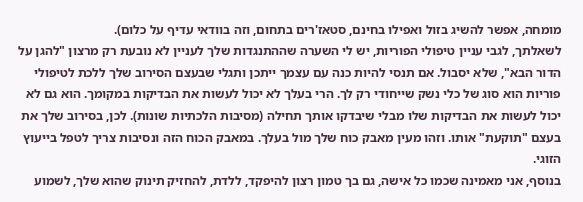מומחה, אפשר להשיג בזול ואפילו בחינם, סטאז'רים בתחום, וזה בוודאי עדיף על כלום).
לשאלתך, לגבי עניין טיפולי הפוריות, יש לי השערה שההתנגדות שלך לעניין לא נובעת רק מרצון "להגן על הדור הבא", שלא יסבול. אם תנסי להיות כנה עם עצמך ייתכן ותגלי שבעצם הסירוב שלך ללכת לטיפולי פוריות הוא סוג של כלי נשק שייחודי רק לך. הרי בעלך לא יכול לעשות את הבדיקות במקומך. הוא גם לא יכול לעשות את הבדיקות שלו מבלי שיבדקו אותך תחילה (מסיבות הלכתיות שונות). לכן, בסירוב שלך את בעצם "תוקעת" אותו. וזהו מעין מאבק כוח שלך מול בעלך. במאבק הכוח הזה ונסיבות צריך לטפל בייעוץ הזוגי.
בנוסף, אני מאמינה שכמו כל אישה, גם בך טמון רצון להיפקד, ללדת, להחזיק תינוק שהוא שלך, לשמוע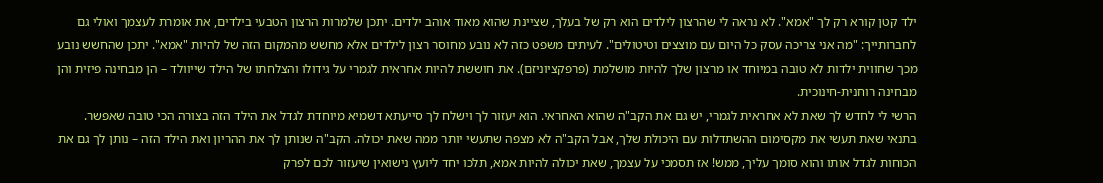ילד קטן קורא רק לך "אמא". לא נראה לי שהרצון לילדים הוא רק של בעלך, שציינת שהוא מאוד אוהב ילדים. יתכן שלמרות הרצון הטבעי בילדים, את אומרת לעצמך ואולי גם לחברותייך: "מה אני צריכה עסק כל היום עם מוצצים וטיטולים". לעיתים משפט כזה לא נובע מחוסר רצון לילדים אלא מחשש מהמקום הזה של להיות "אמא". יתכן שהחשש נובע מכך שחווית ילדות לא טובה במיוחד או מרצון שלך להיות מושלמת (פרפקציוניזם). את חוששת להיות אחראית לגמרי על גידולו והצלחתו של הילד שייוולד – הן מבחינה פיזית והן מבחינה רוחנית-חינוכית.
הרשי לי לחדש לך שאת לא אחראית לגמרי, יש גם את הקב"ה שהוא האחראי. הוא יעזור לך וישלח לך סייעתא דשמיא מיוחדת לגדל את הילד הזה בצורה הכי טובה שאפשר. בתנאי שאת תעשי את מקסימום ההשתדלות עם היכולת שלך, אבל הקב"ה לא מצפה שתעשי יותר ממה שאת יכולה. הקב"ה שנותן לך את ההריון ואת הילד הזה – נותן לך גם את הכוחות לגדל אותו והוא סומך עליך, ממש! אז תסמכי על עצמך, שאת יכולה להיות אמא, תלכו יחד ליועץ נישואין שיעזור לכם לפרק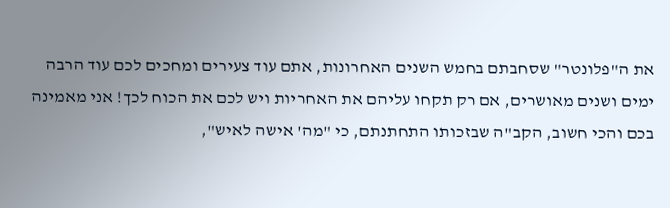את ה"פלונטר" שסחבתם בחמש השנים האחרונות, אתם עוד צעירים ומחכים לכם עוד הרבה ימים ושנים מאושרים, אם רק תקחו עליהם את האחריות ויש לכם את הכוח לכך! אני מאמינה בכם והכי חשוב, הקב"ה שבזכותו התחתנתם, כי "מה' אישה לאיש",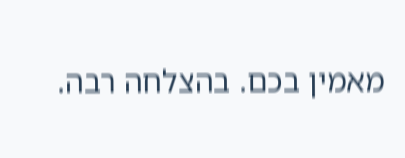מאמין בכם. בהצלחה רבה.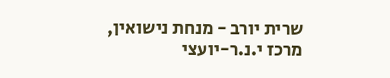שרית יורב - מנחת נישואין, מרכז י.נ.ר-יועצי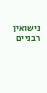נישואין רבניים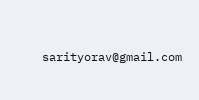sarityorav@gmail.com